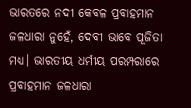ଭାରତରେ ନଦୀ କେବଳ ପ୍ରବାହମାନ ଜଳଧାରା ନୁହେଁ, ଦେବୀ ଭାବେ ପୂଜିତା ମଧ୍ୟ। ଭାରତୀୟ ଧର୍ମୀୟ ପରମ୍ପରାରେ ପ୍ରବାହମାନ ଜଳଧାରା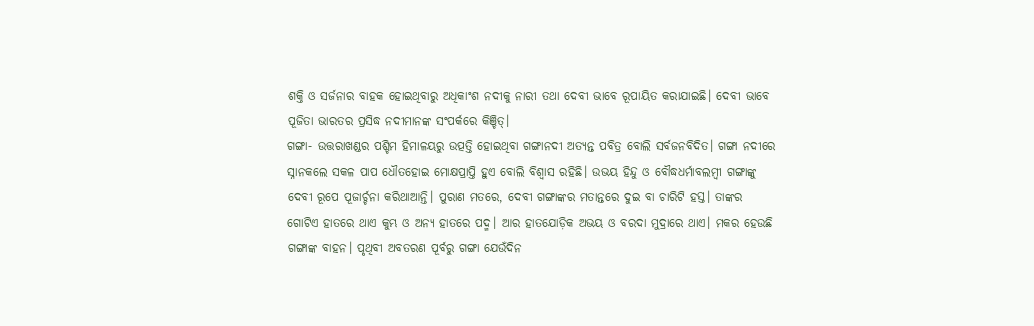ଶକ୍ତି ଓ ସର୍ଜନାର ବାହକ ହୋଇଥିବାରୁ ଅଧିକାଂଶ ନଦୀକୁ ନାରୀ ତଥା ଦେବୀ ଭାବେ ରୂପାୟିତ କରାଯାଇଛି। ଦେବୀ ଭାବେ ପୂଜିତା ଭାରତର ପ୍ରସିଦ୍ଧ ନଦୀମାନଙ୍କ ସଂପର୍କରେ କିଞ୍ଚିତ୍।
ଗଙ୍ଗା- ଉତ୍ତରାଖଣ୍ଡର ପଶ୍ଚିମ ହିମାଳୟରୁ ଉତ୍ପତ୍ତି ହୋଇଥିବା ଗଙ୍ଗାନଦୀ ଅତ୍ୟନ୍ତ ପବିତ୍ର ବୋଲି ସର୍ବଜନବିଦିତ। ଗଙ୍ଗା ନଦୀରେ ସ୍ନାନକଲେ ସକଳ ପାପ ଧୌତହୋଇ ମୋକ୍ଷପ୍ରାପ୍ତି ହୁଏ ବୋଲି ବିଶ୍ୱାସ ରହିଛି। ଉଭୟ ହିନ୍ଦୁ ଓ ବୌଦ୍ଧଧର୍ମାବଲମ୍ବୀ ଗଙ୍ଗାଙ୍କୁ ଦେବୀ ରୂପେ ପୂଜାର୍ଚ୍ଚନା କରିଥାଆନ୍ତି। ପୁରାଣ ମତରେ, ଦେବୀ ଗଙ୍ଗାଙ୍କର ମତାନ୍ତରେ ଦୁଇ ବା ଚାରିଟି ହସ୍ତ। ତାଙ୍କର ଗୋଟିଏ ହାତରେ ଥାଏ କୁମ୍ଭ ଓ ଅନ୍ୟ ହାତରେ ପଦ୍ମ। ଆର ହାତଯୋଡ଼ିକ ଅଭୟ ଓ ବରଦା ମୁଦ୍ରାରେ ଥାଏ। ମକର ହେଉଛି ଗଙ୍ଗାଙ୍କ ବାହନ। ପୃଥିବୀ ଅବତରଣ ପୂର୍ବରୁ ଗଙ୍ଗା ଯେଉଁଦିନ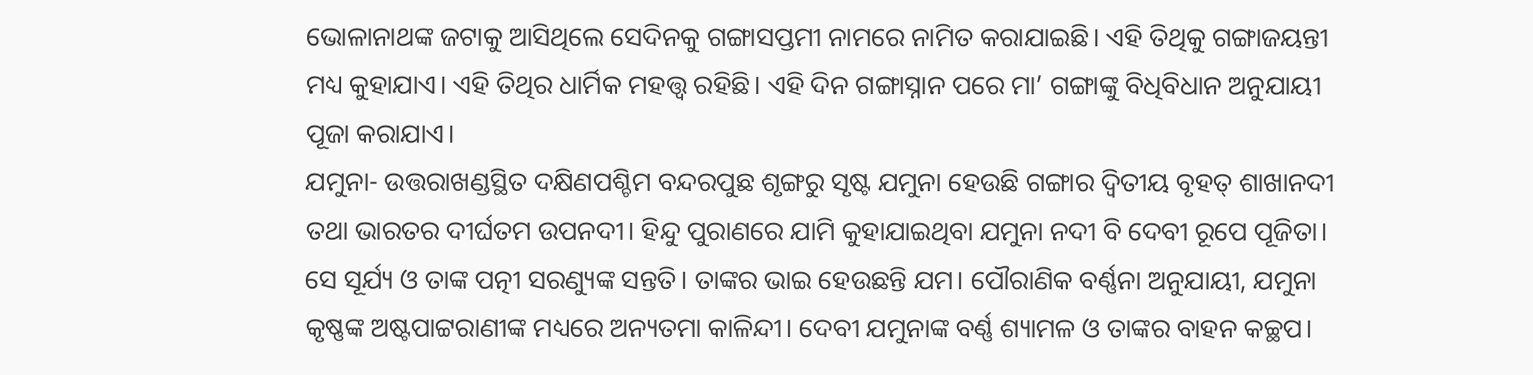ଭୋଳାନାଥଙ୍କ ଜଟାକୁ ଆସିଥିଲେ ସେଦିନକୁ ଗଙ୍ଗାସପ୍ତମୀ ନାମରେ ନାମିତ କରାଯାଇଛି। ଏହି ତିଥିକୁ ଗଙ୍ଗାଜୟନ୍ତୀ ମଧ୍ୟ କୁହାଯାଏ। ଏହି ତିଥିର ଧାର୍ମିକ ମହତ୍ତ୍ବ ରହିଛି। ଏହି ଦିନ ଗଙ୍ଗାସ୍ନାନ ପରେ ମା’ ଗଙ୍ଗାଙ୍କୁ ବିଧିବିଧାନ ଅନୁଯାୟୀ ପୂଜା କରାଯାଏ।
ଯମୁନା- ଉତ୍ତରାଖଣ୍ଡସ୍ଥିତ ଦକ୍ଷିଣପଶ୍ଚିମ ବନ୍ଦରପୁଛ ଶୃଙ୍ଗରୁ ସୃଷ୍ଟ ଯମୁନା ହେଉଛି ଗଙ୍ଗାର ଦ୍ବିତୀୟ ବୃହତ୍ ଶାଖାନଦୀ ତଥା ଭାରତର ଦୀର୍ଘତମ ଉପନଦୀ। ହିନ୍ଦୁ ପୁରାଣରେ ଯାମି କୁହାଯାଇଥିବା ଯମୁନା ନଦୀ ବି ଦେବୀ ରୂପେ ପୂଜିତା। ସେ ସୂର୍ଯ୍ୟ ଓ ତାଙ୍କ ପତ୍ନୀ ସରଣ୍ୟୁଙ୍କ ସନ୍ତତି। ତାଙ୍କର ଭାଇ ହେଉଛନ୍ତି ଯମ। ପୌରାଣିକ ବର୍ଣ୍ଣନା ଅନୁଯାୟୀ, ଯମୁନା କୃଷ୍ଣଙ୍କ ଅଷ୍ଟପାଟ୍ଟରାଣୀଙ୍କ ମଧ୍ୟରେ ଅନ୍ୟତମା କାଳିନ୍ଦୀ। ଦେବୀ ଯମୁନାଙ୍କ ବର୍ଣ୍ଣ ଶ୍ୟାମଳ ଓ ତାଙ୍କର ବାହନ କଚ୍ଛପ।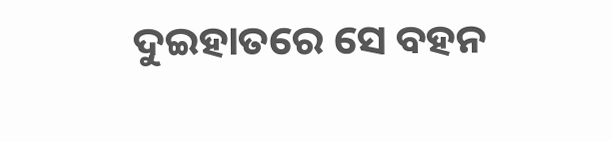ଦୁଇହାତରେ ସେ ବହନ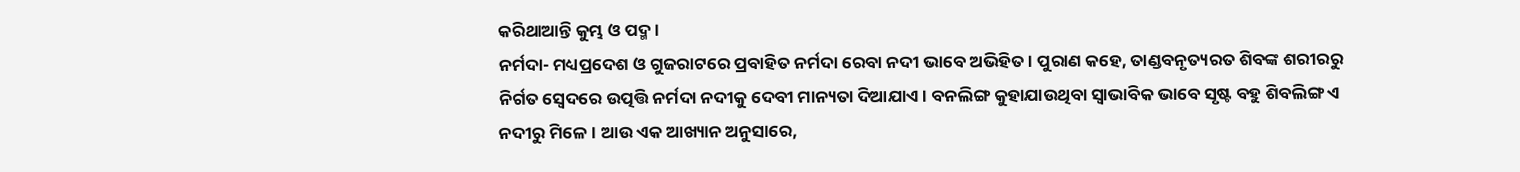କରିଥାଆନ୍ତି କୁମ୍ଭ ଓ ପଦ୍ମ।
ନର୍ମଦା- ମଧ୍ୟପ୍ରଦେଶ ଓ ଗୁଜରାଟରେ ପ୍ରବାହିତ ନର୍ମଦା ରେବା ନଦୀ ଭାବେ ଅଭିହିତ। ପୁରାଣ କହେ, ତାଣ୍ଡବନୃତ୍ୟରତ ଶିବଙ୍କ ଶରୀରରୁ ନିର୍ଗତ ସ୍ବେଦରେ ଉତ୍ପତ୍ତି ନର୍ମଦା ନଦୀକୁ ଦେବୀ ମାନ୍ୟତା ଦିଆଯାଏ। ବନଲିଙ୍ଗ କୁହାଯାଉଥିବା ସ୍ବାଭାବିକ ଭାବେ ସୃଷ୍ଟ ବହୁ ଶିବଲିଙ୍ଗ ଏ ନଦୀରୁ ମିଳେ। ଆଉ ଏକ ଆଖ୍ୟାନ ଅନୁସାରେ,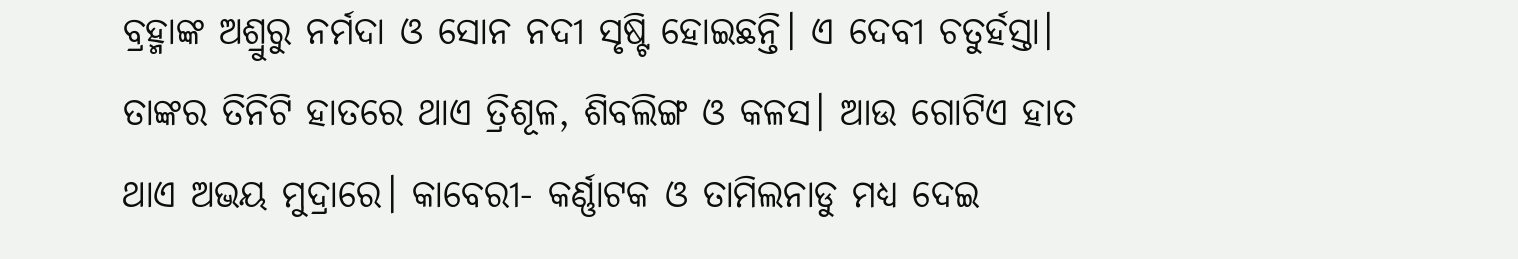ବ୍ରହ୍ମାଙ୍କ ଅଶ୍ରୁରୁ ନର୍ମଦା ଓ ସୋନ ନଦୀ ସୃଷ୍ଟି ହୋଇଛନ୍ତି। ଏ ଦେବୀ ଚତୁର୍ହସ୍ତା। ତାଙ୍କର ତିନିଟି ହାତରେ ଥାଏ ତ୍ରିଶୂଳ, ଶିବଲିଙ୍ଗ ଓ କଳସ। ଆଉ ଗୋଟିଏ ହାତ ଥାଏ ଅଭୟ ମୁଦ୍ରାରେ। କାବେରୀ- କର୍ଣ୍ଣାଟକ ଓ ତାମିଲନାଡୁ ମଧ୍ୟ ଦେଇ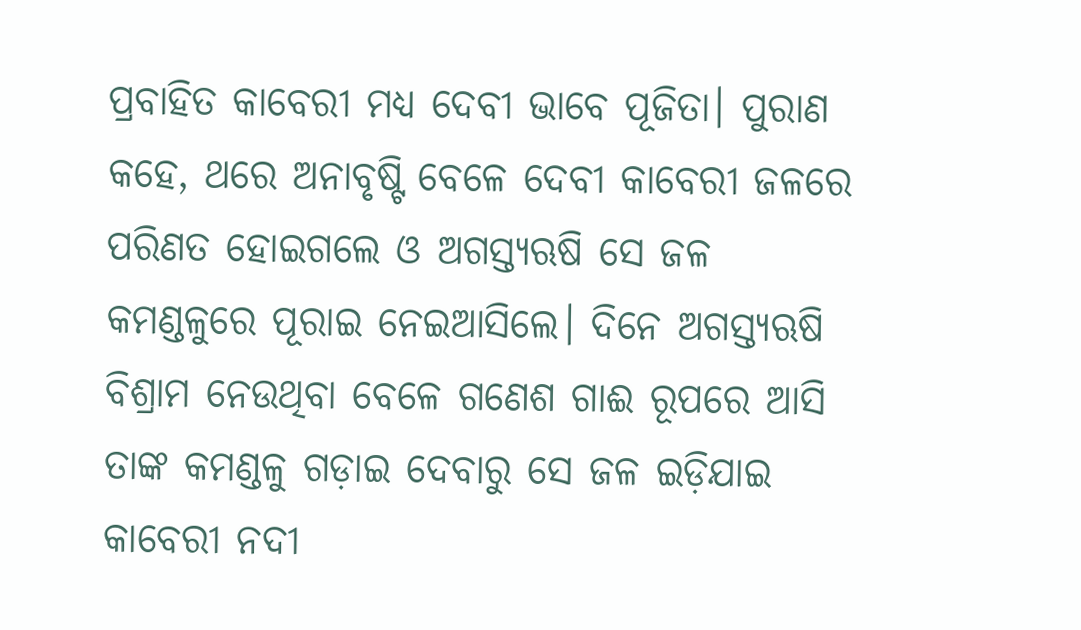ପ୍ରବାହିତ କାବେରୀ ମଧ୍ୟ ଦେବୀ ଭାବେ ପୂଜିତା। ପୁରାଣ କହେ, ଥରେ ଅନାବୃଷ୍ଟି ବେଳେ ଦେବୀ କାବେରୀ ଜଳରେ ପରିଣତ ହୋଇଗଲେ ଓ ଅଗସ୍ତ୍ୟଋଷି ସେ ଜଳ କମଣ୍ଡଳୁରେ ପୂରାଇ ନେଇଆସିଲେ। ଦିନେ ଅଗସ୍ତ୍ୟଋଷି ବିଶ୍ରାମ ନେଉଥିବା ବେଳେ ଗଣେଶ ଗାଈ ରୂପରେ ଆସି ତାଙ୍କ କମଣ୍ଡଳୁ ଗଡ଼ାଇ ଦେବାରୁ ସେ ଜଳ ଇଡ଼ିଯାଇ କାବେରୀ ନଦୀ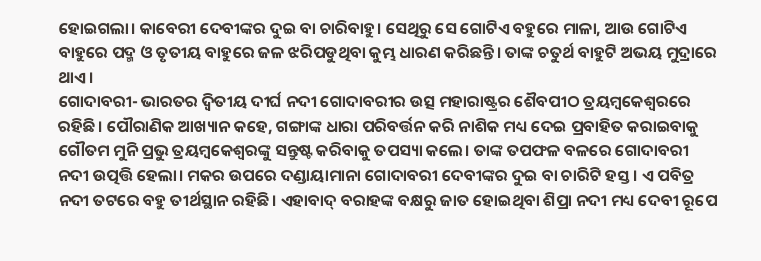ହୋଇଗଲା। କାବେରୀ ଦେବୀଙ୍କର ଦୁଇ ବା ଚାରିବାହୁ। ସେଥିରୁ ସେ ଗୋଟିଏ ବହୁରେ ମାଳା, ଆଉ ଗୋଟିଏ ବାହୁରେ ପଦ୍ମ ଓ ତୃତୀୟ ବାହୁରେ ଜଳ ଝରିପଡୁଥିବା କୁମ୍ଭ ଧାରଣ କରିଛନ୍ତି। ତାଙ୍କ ଚତୁର୍ଥ ବାହୁଟି ଅଭୟ ମୁଦ୍ରାରେ ଥାଏ।
ଗୋଦାବରୀ- ଭାରତର ଦ୍ବିତୀୟ ଦୀର୍ଘ ନଦୀ ଗୋଦାବରୀର ଉତ୍ସ ମହାରାଷ୍ଟ୍ରର ଶୈବପୀଠ ତ୍ରୟମ୍ବକେଶ୍ୱରରେ ରହିଛି। ପୌରାଣିକ ଆଖ୍ୟାନ କହେ, ଗଙ୍ଗାଙ୍କ ଧାରା ପରିବର୍ତ୍ତନ କରି ନାଶିକ ମଧ୍ୟ ଦେଇ ପ୍ରବାହିତ କରାଇବାକୁ ଗୌତମ ମୁନି ପ୍ରଭୁ ତ୍ରୟମ୍ବକେଶ୍ୱରଙ୍କୁ ସନ୍ତୁଷ୍ଟ କରିବାକୁ ତପସ୍ୟା କଲେ। ତାଙ୍କ ତପଫଳ ବଳରେ ଗୋଦାବରୀ ନଦୀ ଉତ୍ପତ୍ତି ହେଲା। ମକର ଉପରେ ଦଣ୍ଡାୟାମାନା ଗୋଦାବରୀ ଦେବୀଙ୍କର ଦୁଇ ବା ଚାରିଟି ହସ୍ତ। ଏ ପବିତ୍ର ନଦୀ ତଟରେ ବହୁ ତୀର୍ଥସ୍ଥାନ ରହିଛି। ଏହାବାଦ୍ ବରାହଙ୍କ ବକ୍ଷରୁ ଜାତ ହୋଇଥିବା ଶିପ୍ରା ନଦୀ ମଧ୍ୟ ଦେବୀ ରୂପେ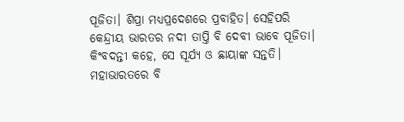ପୂଜିତା। ଶିପ୍ରା ମଧ୍ୟପ୍ରଦେଶରେ ପ୍ରବାହିତ। ସେହିପରି କେନ୍ଦ୍ରୀୟ ଭାରତର ନଦୀ ତାପ୍ତି ବି ଦେବୀ ଭାବେ ପୂଜିତା। କିଂବଦନ୍ତୀ କହେ, ସେ ସୂର୍ଯ୍ୟ ଓ ଛାୟାଙ୍କ ସନ୍ତତି। ମହାଭାରତରେ ବି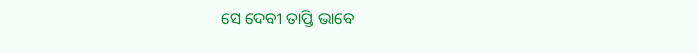ସେ ଦେବୀ ତାପ୍ତି ଭାବେ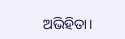ଅଭିହିତା।